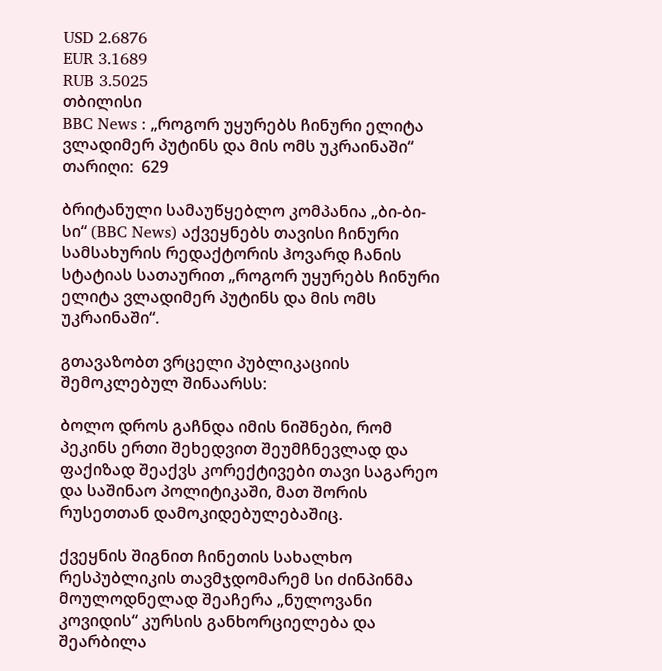USD 2.6876
EUR 3.1689
RUB 3.5025
თბილისი
BBC News : „როგორ უყურებს ჩინური ელიტა ვლადიმერ პუტინს და მის ომს უკრაინაში“
თარიღი:  629

ბრიტანული სამაუწყებლო კომპანია „ბი-ბი-სი“ (BBC News) აქვეყნებს თავისი ჩინური სამსახურის რედაქტორის ჰოვარდ ჩანის სტატიას სათაურით „როგორ უყურებს ჩინური ელიტა ვლადიმერ პუტინს და მის ომს უკრაინაში“.

გთავაზობთ ვრცელი პუბლიკაციის შემოკლებულ შინაარსს:

ბოლო დროს გაჩნდა იმის ნიშნები, რომ პეკინს ერთი შეხედვით შეუმჩნევლად და ფაქიზად შეაქვს კორექტივები თავი საგარეო და საშინაო პოლიტიკაში, მათ შორის რუსეთთან დამოკიდებულებაშიც.

ქვეყნის შიგნით ჩინეთის სახალხო რესპუბლიკის თავმჯდომარემ სი ძინპინმა მოულოდნელად შეაჩერა „ნულოვანი კოვიდის“ კურსის განხორციელება და შეარბილა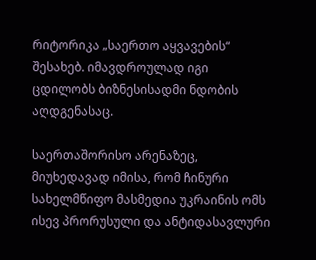რიტორიკა „საერთო აყვავების“ შესახებ. იმავდროულად იგი ცდილობს ბიზნესისადმი ნდობის აღდგენასაც.

საერთაშორისო არენაზეც, მიუხედავად იმისა, რომ ჩინური სახელმწიფო მასმედია უკრაინის ომს ისევ პრორუსული და ანტიდასავლური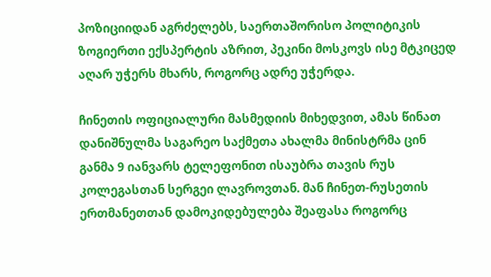პოზიციიდან აგრძელებს, საერთაშორისო პოლიტიკის ზოგიერთი ექსპერტის აზრით, პეკინი მოსკოვს ისე მტკიცედ აღარ უჭერს მხარს, როგორც ადრე უჭერდა.

ჩინეთის ოფიციალური მასმედიის მიხედვით, ამას წინათ დანიშნულმა საგარეო საქმეთა ახალმა მინისტრმა ცინ განმა 9 იანვარს ტელეფონით ისაუბრა თავის რუს კოლეგასთან სერგეი ლავროვთან. მან ჩინეთ-რუსეთის ერთმანეთთან დამოკიდებულება შეაფასა როგორც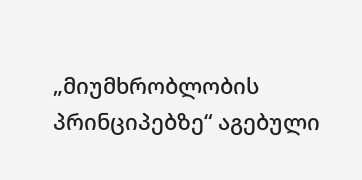„მიუმხრობლობის პრინციპებზე“ აგებული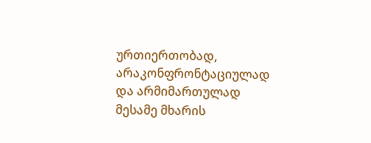ურთიერთობად, არაკონფრონტაციულად და არმიმართულად მესამე მხარის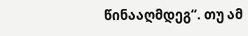წინააღმდეგ“. თუ ამ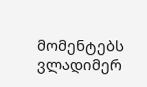მომენტებს ვლადიმერ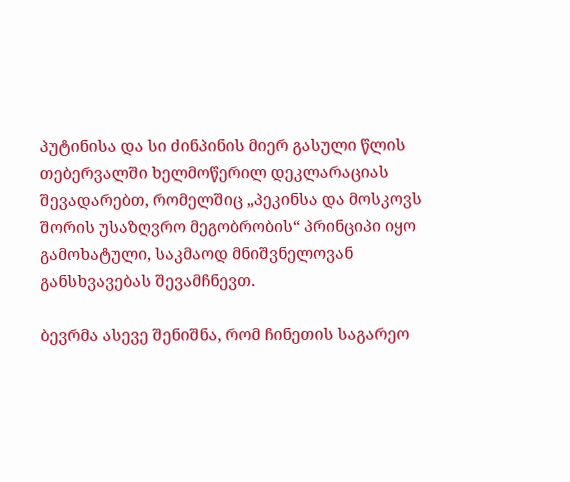პუტინისა და სი ძინპინის მიერ გასული წლის თებერვალში ხელმოწერილ დეკლარაციას შევადარებთ, რომელშიც „პეკინსა და მოსკოვს შორის უსაზღვრო მეგობრობის“ პრინციპი იყო გამოხატული, საკმაოდ მნიშვნელოვან განსხვავებას შევამჩნევთ.

ბევრმა ასევე შენიშნა, რომ ჩინეთის საგარეო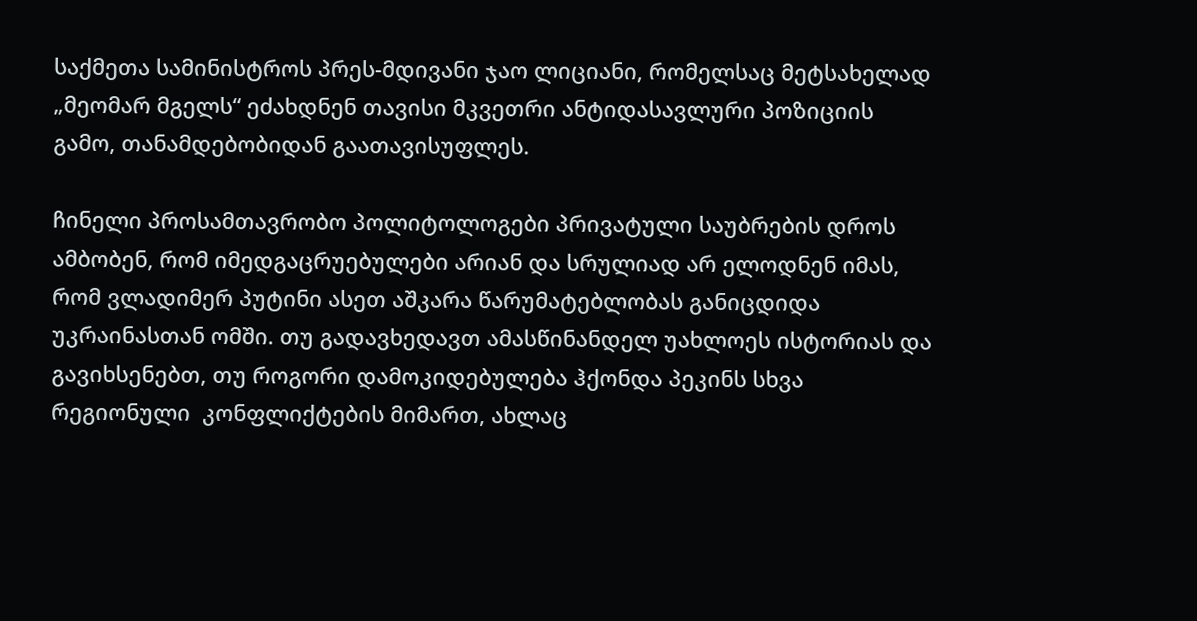საქმეთა სამინისტროს პრეს-მდივანი ჯაო ლიციანი, რომელსაც მეტსახელად „მეომარ მგელს“ ეძახდნენ თავისი მკვეთრი ანტიდასავლური პოზიციის გამო, თანამდებობიდან გაათავისუფლეს.

ჩინელი პროსამთავრობო პოლიტოლოგები პრივატული საუბრების დროს ამბობენ, რომ იმედგაცრუებულები არიან და სრულიად არ ელოდნენ იმას, რომ ვლადიმერ პუტინი ასეთ აშკარა წარუმატებლობას განიცდიდა უკრაინასთან ომში. თუ გადავხედავთ ამასწინანდელ უახლოეს ისტორიას და გავიხსენებთ, თუ როგორი დამოკიდებულება ჰქონდა პეკინს სხვა რეგიონული  კონფლიქტების მიმართ, ახლაც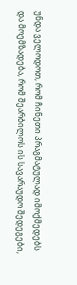უნდა ველოდოთ, რომ ჩინეთი პრაგმატულად იმოქმედებს და მოემზადება, რომ შეარბილოს ის სავარაუდო შედეგები,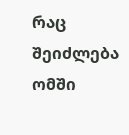რაც შეიძლება ომში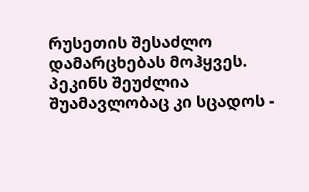რუსეთის შესაძლო დამარცხებას მოჰყვეს. პეკინს შეუძლია შუამავლობაც კი სცადოს -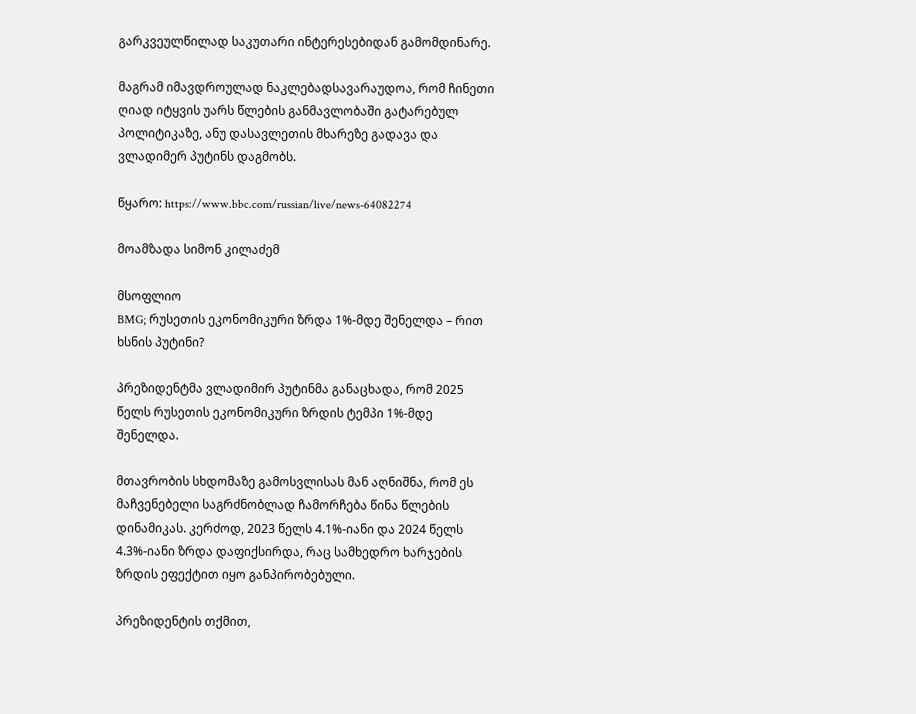გარკვეულწილად საკუთარი ინტერესებიდან გამომდინარე.

მაგრამ იმავდროულად ნაკლებადსავარაუდოა, რომ ჩინეთი ღიად იტყვის უარს წლების განმავლობაში გატარებულ პოლიტიკაზე, ანუ დასავლეთის მხარეზე გადავა და ვლადიმერ პუტინს დაგმობს.

წყარო: https://www.bbc.com/russian/live/news-64082274

მოამზადა სიმონ კილაძემ

მსოფლიო
BMG; რუსეთის ეკონომიკური ზრდა 1%-მდე შენელდა – რით ხსნის პუტინი?

პრეზიდენტმა ვლადიმირ პუტინმა განაცხადა, რომ 2025 წელს რუსეთის ეკონომიკური ზრდის ტემპი 1%-მდე შენელდა.

მთავრობის სხდომაზე გამოსვლისას მან აღნიშნა, რომ ეს მაჩვენებელი საგრძნობლად ჩამორჩება წინა წლების დინამიკას. კერძოდ, 2023 წელს 4.1%-იანი და 2024 წელს 4.3%-იანი ზრდა დაფიქსირდა, რაც სამხედრო ხარჯების ზრდის ეფექტით იყო განპირობებული.

პრეზიდენტის თქმით,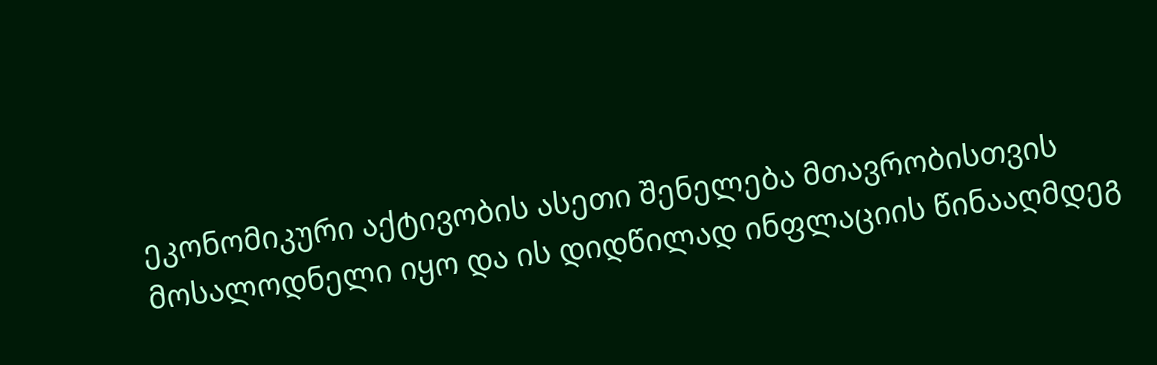ეკონომიკური აქტივობის ასეთი შენელება მთავრობისთვის მოსალოდნელი იყო და ის დიდწილად ინფლაციის წინააღმდეგ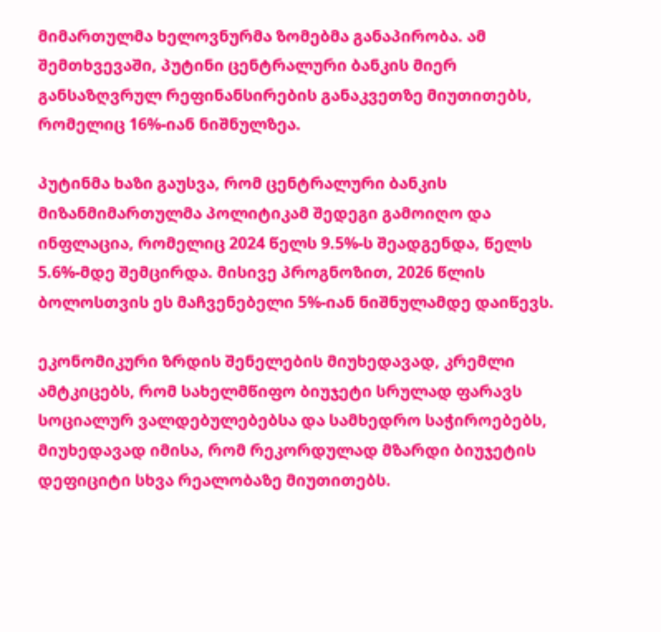მიმართულმა ხელოვნურმა ზომებმა განაპირობა. ამ შემთხვევაში, პუტინი ცენტრალური ბანკის მიერ განსაზღვრულ რეფინანსირების განაკვეთზე მიუთითებს, რომელიც 16%-იან ნიშნულზეა.

პუტინმა ხაზი გაუსვა, რომ ცენტრალური ბანკის მიზანმიმართულმა პოლიტიკამ შედეგი გამოიღო და ინფლაცია, რომელიც 2024 წელს 9.5%-ს შეადგენდა, წელს 5.6%-მდე შემცირდა. მისივე პროგნოზით, 2026 წლის ბოლოსთვის ეს მაჩვენებელი 5%-იან ნიშნულამდე დაიწევს.

ეკონომიკური ზრდის შენელების მიუხედავად, კრემლი ამტკიცებს, რომ სახელმწიფო ბიუჯეტი სრულად ფარავს სოციალურ ვალდებულებებსა და სამხედრო საჭიროებებს, მიუხედავად იმისა, რომ რეკორდულად მზარდი ბიუჯეტის დეფიციტი სხვა რეალობაზე მიუთითებს.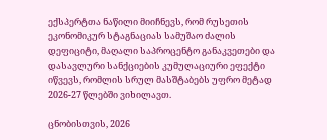ექსპერტთა ნაწილი მიიჩნევს, რომ რუსეთის ეკონომიკურ სტაგნაციას სამუშაო ძალის დეფიციტი, მაღალი საპროცენტო განაკვეთები და დასავლური სანქციების კუმულაციური ეფექტი იწვევს, რომლის სრულ მასშტაბებს უფრო მეტად 2026-27 წლებში ვიხილავთ.

ცნობისთვის, 2026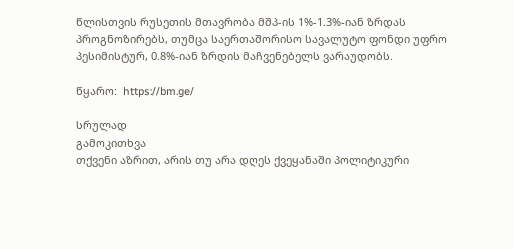წლისთვის რუსეთის მთავრობა მშპ-ის 1%-1.3%-იან ზრდას პროგნოზირებს, თუმცა საერთაშორისო სავალუტო ფონდი უფრო პესიმისტურ, 0.8%-იან ზრდის მაჩვენებელს ვარაუდობს.

წყარო:  https://bm.ge/

სრულად
გამოკითხვა
თქვენი აზრით, არის თუ არა დღეს ქვეყანაში პოლიტიკური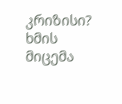კრიზისი?
ხმის მიცემა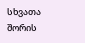სხვათა შორის